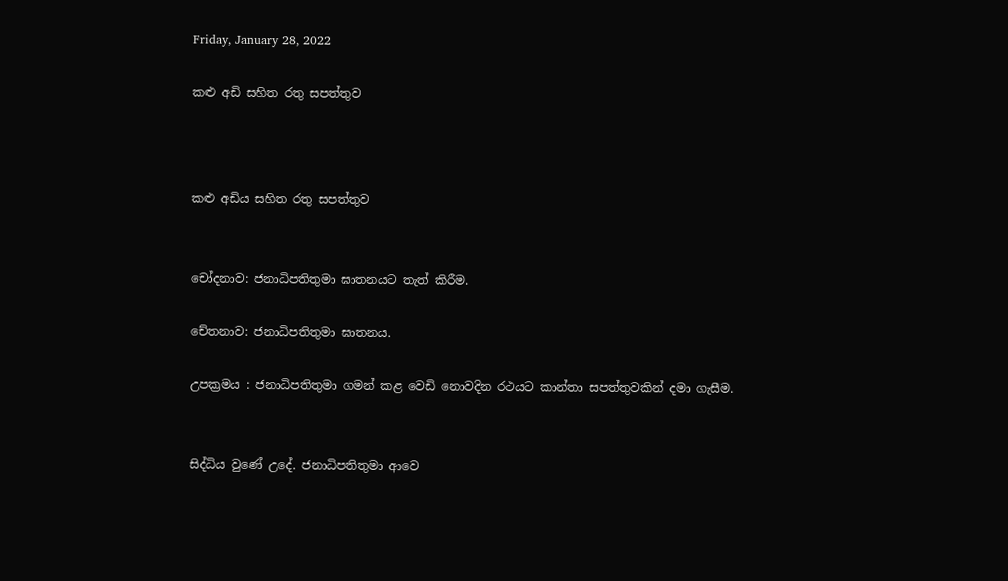Friday, January 28, 2022

කළු අඩි සහිත රතු සපත්තුව



කළු අඩිය සහිත රතු සපත්තුව


චෝදනාව: ජනාධිපතිතුමා ඝාතනයට තැත් කිරීම.

චේතනාව: ජනාධිපතිතුමා ඝාතනය.

උපක්‍රමය : ජනාධිපතිතුමා ගමන් කළ වෙඩි නොවදින රථයට කාන්තා සපත්තුවකින් දමා ගැසීම.


සිද්ධිය වුණේ උදේ. ජනාධිපතිතුමා ආවෙ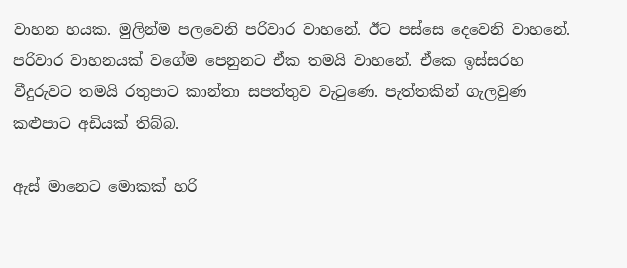වාහන හයක. මුලින්ම පලවෙනි පරිවාර වාහනේ. ඊට පස්සෙ දෙවෙනි වාහනේ. පරිවාර වාහනයක් වගේම පෙනුනට ඒක තමයි වාහනේ. ඒකෙ ඉස්සරහ වීදුරුවට තමයි රතුපාට කාන්තා සපත්තුව වැටුණෙ. පැත්තකින් ගැලවුණ කළුපාට අඩියක් තිබ්බ.

ඇස් මානෙට මොකක් හරි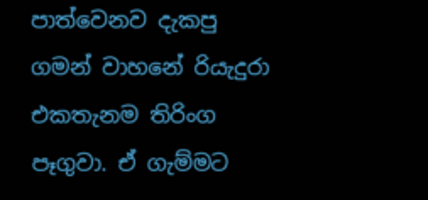පාත්වෙනව දැකපු ගමන් වාහනේ රියැදුරා එකතැනම තිරිංග පෑගුවා. ඒ ගැම්මට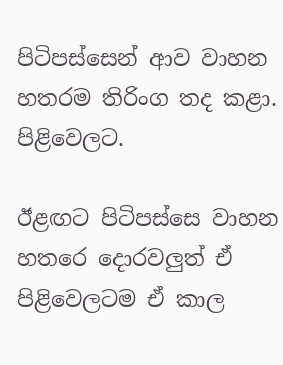පිටිපස්සෙන් ආව වාහන හතරම තිරිංග තද කළා. පිළිවෙලට.

ඊළඟට පිටිපස්සෙ වාහන හතරෙ දොරවලුත් ඒ පිළිවෙලටම ඒ කාල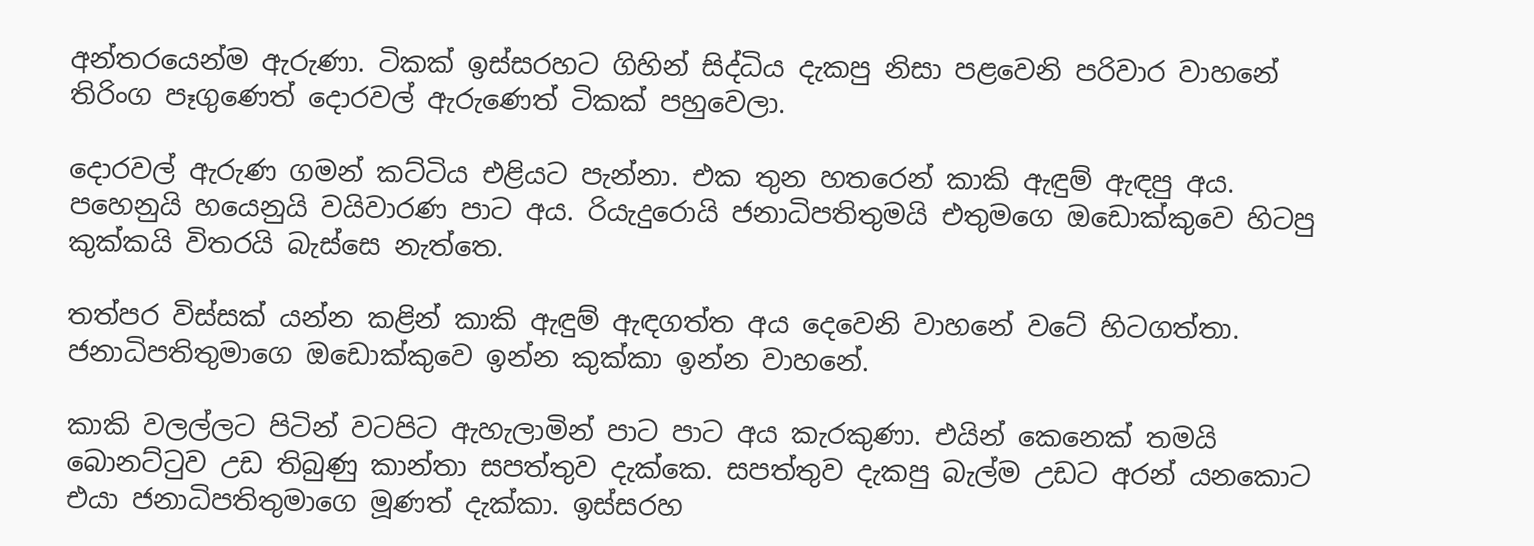අන්තරයෙන්ම ඇරුණා. ටිකක් ඉස්සරහට ගිහින් සිද්ධිය දැකපු නිසා පළවෙනි පරිවාර වාහනේ තිරිංග පෑගුණෙත් දොරවල් ඇරුණෙත් ටිකක් පහුවෙලා.

දොරවල් ඇරුණ ගමන් කට්ටිය එළියට පැන්නා. එක තුන හතරෙන් කාකි ඇඳුම් ඇඳපු අය. පහෙනුයි හයෙනුයි වයිවාරණ පාට අය. රියැදුරොයි ජනාධිපතිතුමයි එතුමගෙ ඔඩොක්කුවෙ හිටපු කුක්කයි විතරයි බැස්සෙ නැත්තෙ.

තත්පර විස්සක් යන්න කළින් කාකි ඇඳුම් ඇඳගත්ත අය දෙවෙනි වාහනේ වටේ හිටගත්තා. ජනාධිපතිතුමාගෙ ඔඩොක්කුවෙ ඉන්න කුක්කා ඉන්න වාහනේ.

කාකි වලල්ලට පිටින් වටපිට ඇහැලාමින් පාට පාට අය කැරකුණා. එයින් කෙනෙක් තමයි බොනට්ටුව උඩ තිබුණු කාන්තා සපත්තුව දැක්කෙ. සපත්තුව දැකපු බැල්ම උඩට අරන් යනකොට එයා ජනාධිපතිතුමාගෙ මූණත් දැක්කා. ඉස්සරහ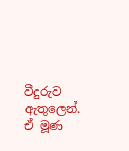වීදුරුව ඇතුලෙන්. ඒ මූණ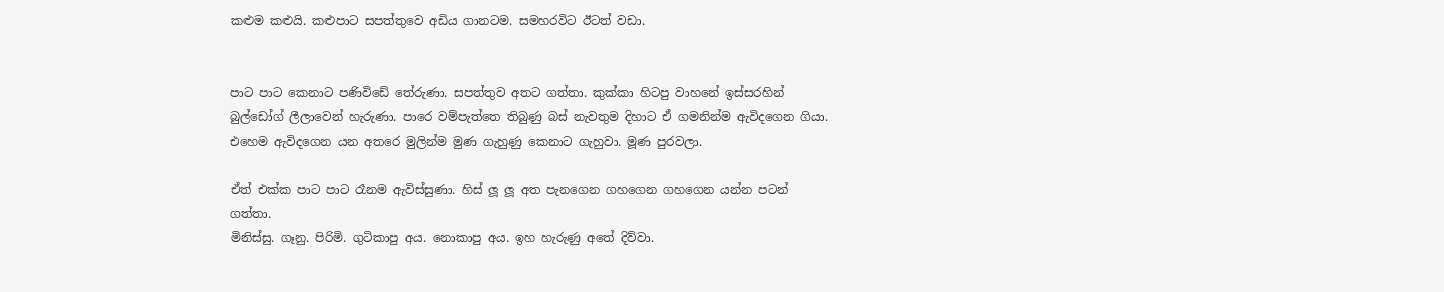කළුම කළුයි. කළුපාට සපත්තුවෙ අඩිය ගානටම. සමහරවිට ඊටත් වඩා.


පාට පාට කෙනාට පණිවිඩේ තේරුණා. සපත්තුව අතට ගත්තා. කුක්කා හිටපු වාහනේ ඉස්සරහින් බුල්ඩෝග් ලීලාවෙන් හැරුණා. පාරෙ වම්පැත්තෙ තිබුණු බස් නැවතුම දිහාට ඒ ගමනින්ම ඇවිදගෙන ගියා. එහෙම ඇවිදගෙන යන අතරෙ මුලින්ම මුණ ගැහුණු කෙනාට ගැහුවා. මූණ පුරවලා.

ඒත් එක්ක පාට පාට රෑනම ඇවිස්සුණා. හිස් ලූ ලූ අත පැනගෙන ගහගෙන ගහගෙන යන්න පටන් ගත්තා.
මිනිස්සු. ගෑනු. පිරිමි. ගුටිකාපු අය. නොකාපු අය. ඉහ හැරුණු අතේ දිව්වා.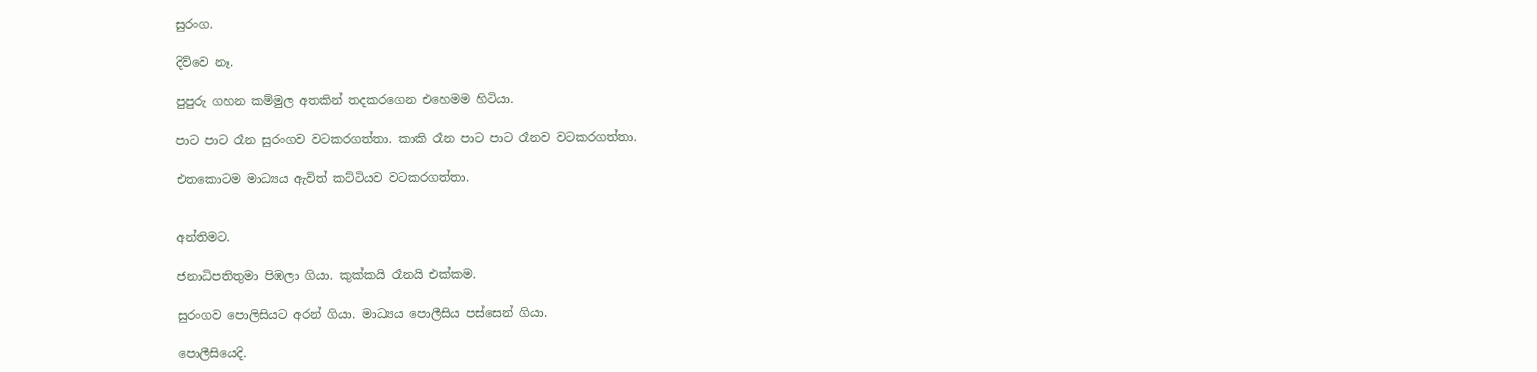සුරංග.

දිව්වෙ නෑ.

පුපුරු ගහන කම්මුල අතකින් තදකරගෙන එහෙමම හිටියා.

පාට පාට රෑන සුරංගව වටකරගත්තා. කාකි රෑන පාට පාට රෑනව වටකරගත්තා.

එතකොටම මාධ්‍යය ඇවිත් කට්ටියව වටකරගත්තා.


අන්තිමට.

ජනාධිපතිතුමා පිඹලා ගියා. කුක්කයි රෑනයි එක්කම.

සුරංගව පොලිසියට අරන් ගියා. මාධ්‍යය පොලීසිය පස්සෙන් ගියා.

පොලීසියෙදි.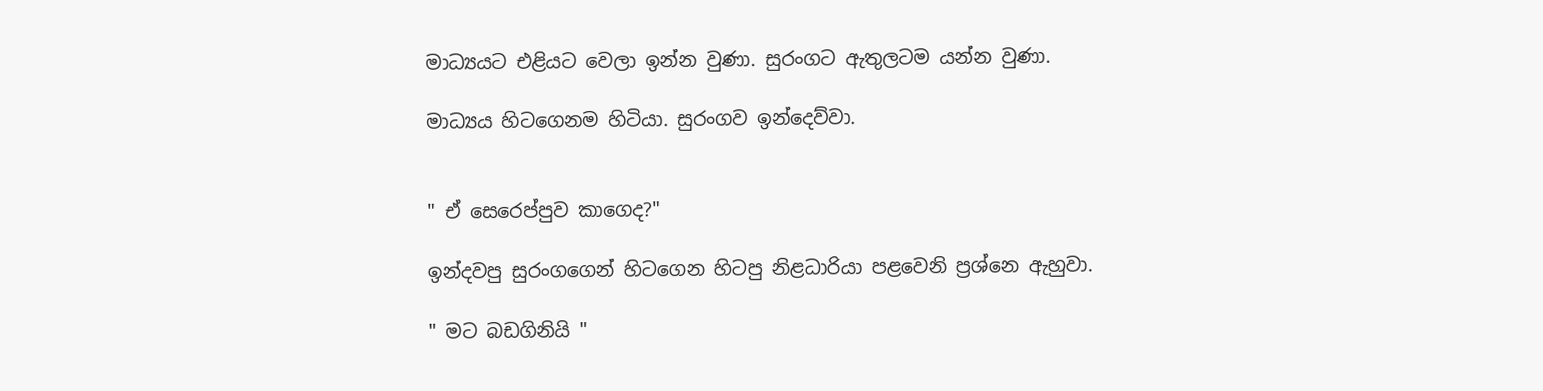මාධ්‍යයට එළියට වෙලා ඉන්න වුණා. සුරංගට ඇතුලටම යන්න වුණා.

මාධ්‍යය හිටගෙනම හිටියා. සුරංගව ඉන්දෙව්වා.


" ඒ සෙරෙප්පුව කාගෙද?"

ඉන්දවපු සුරංගගෙන් හිටගෙන හිටපු නිළධාරියා පළවෙනි ප්‍රශ්නෙ ඇහුවා.

" මට බඩගිනියි "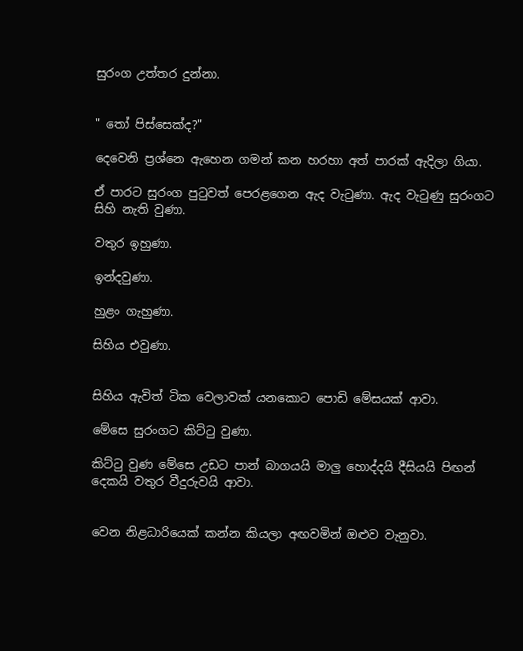සුරංග උත්තර දුන්නා.


" තෝ පිස්සෙක්ද?"

දෙවෙනි ප්‍රශ්නෙ ඇහෙන ගමන් කන හරහා අත් පාරක් ඇදිලා ගියා.

ඒ පාරට සුරංග පුටුවත් පෙරළගෙන ඇද වැටුණා. ඇද වැටුණු සුරංගට සිහි නැති වුණා.

වතුර ඉහුණා.

ඉන්දවුණා.

හුළං ගැහුණා.

සිහිය එවුණා.


සිහිය ඇවිත් ටික වෙලාවක් යනකොට පොඩි මේසයක් ආවා.

මේසෙ සුරංගට කිට්ටු වුණා.

කිට්ටු වුණ මේසෙ උඩට පාන් බාගයයි මාලු හොද්දයි දීසියයි පිඟන් දෙකයි වතුර වීදුරුවයි ආවා.


වෙන නිළධාරියෙක් කන්න කියලා අඟවමින් ඔළුව වැනුවා.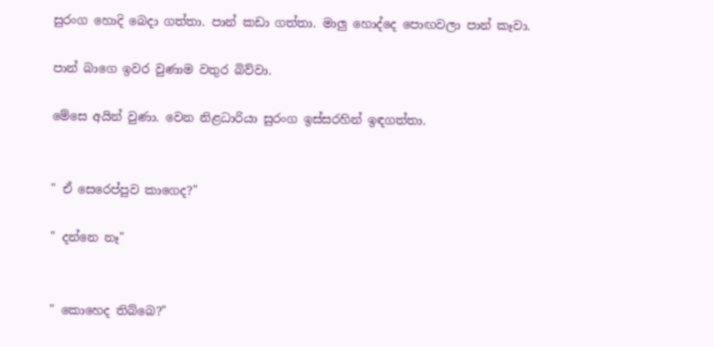සුරංග හොදි බෙදා ගත්තා. පාන් කඩා ගත්තා. මාලු හොද්දෙ පොඟවලා පාන් කෑවා.

පාන් බාගෙ ඉවර වුණාම වතුර බිව්වා.

මේසෙ අයින් වුණා. වෙන නිළධාරියා සුරංග ඉස්සරහින් ඉඳගත්තා.


" ඒ සෙරෙප්පුව කාගෙද?"

" දන්නෙ නෑ"


" කොහෙද තිබ්බෙ?"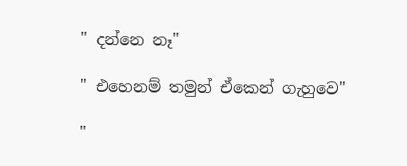" දන්නෙ නෑ"

" එහෙනම් තමුන් ඒකෙන් ගැහුවෙ"

"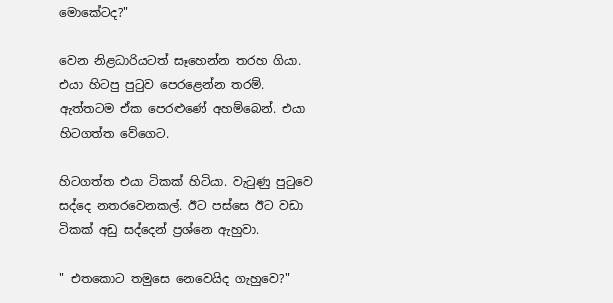මොකේටද?"

වෙන නිළධාරියටත් සෑහෙන්න තරහ ගියා. එයා හිටපු පුටුව පෙරළෙන්න තරම්. ඇත්තටම ඒක පෙරළුණේ අහම්බෙන්. එයා හිටගත්ත වේගෙට.

හිටගත්ත එයා ටිකක් හිටියා. වැටුණු පුටුවෙ සද්දෙ නතරවෙනකල්. ඊට පස්සෙ ඊට වඩා ටිකක් අඩු සද්දෙන් ප්‍රශ්නෙ ඇහුවා.

" එතකොට තමුසෙ නෙවෙයිද ගැහුවෙ?"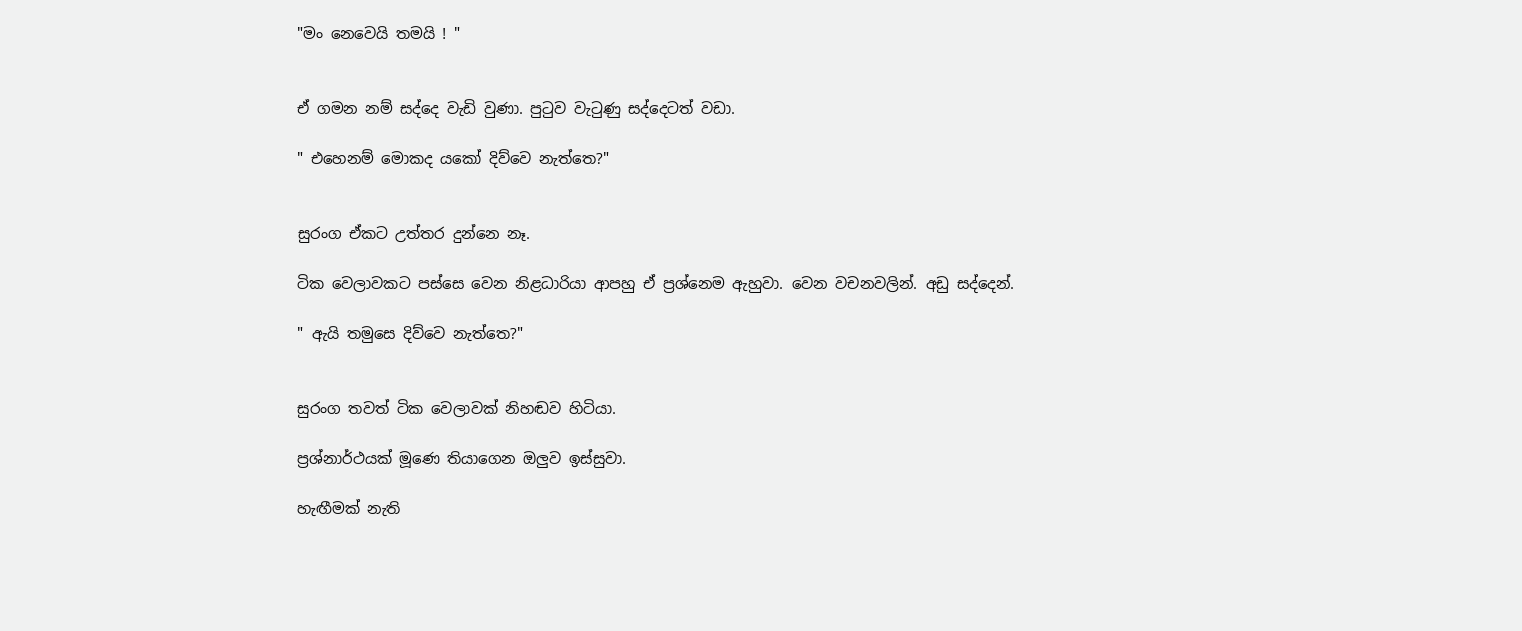"මං නෙවෙයි තමයි ! "


ඒ ගමන නම් සද්දෙ වැඩි වුණා. පුටුව වැටුණු සද්දෙටත් වඩා.

" එහෙනම් මොකද යකෝ දිව්වෙ නැත්තෙ?"


සුරංග ඒකට උත්තර දුන්නෙ නෑ.

ටික වෙලාවකට පස්සෙ වෙන නිළධාරියා ආපහු ඒ ප්‍රශ්නෙම ඇහුවා. වෙන වචනවලින්. අඩු සද්දෙන්.

" ඇයි තමුසෙ දිව්වෙ නැත්තෙ?"


සුරංග තවත් ටික වෙලාවක් නිහඬව හිටියා.

ප්‍රශ්නාර්ථයක් මූණෙ තියාගෙන ඔලුව ඉස්සුවා.

හැඟීමක් නැති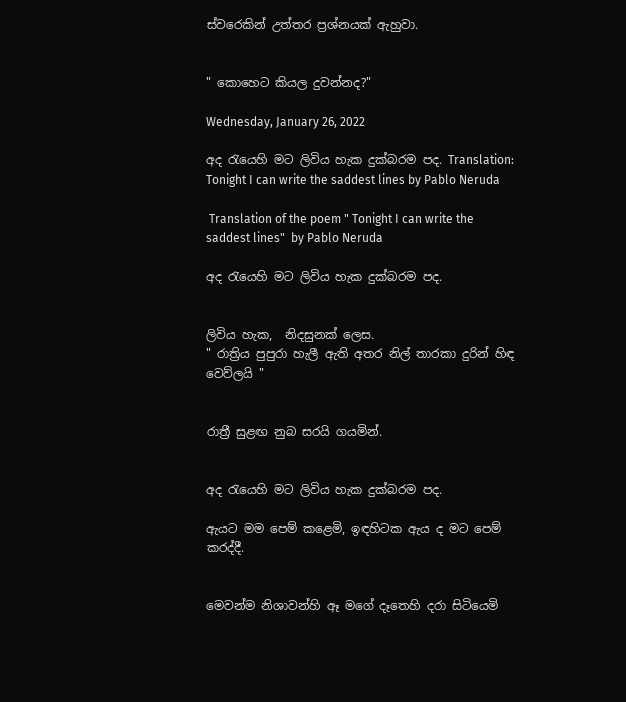ස්වරෙකින් උත්තර ප්‍රශ්නයක් ඇහුවා.


" කොහෙට කියල දුවන්නද?"

Wednesday, January 26, 2022

අද රැයෙහි මට ලිවිය හැක දුක්බරම පද. Translation: Tonight I can write the saddest lines by Pablo Neruda

 Translation of the poem " Tonight I can write the saddest lines"  by Pablo Neruda

අද රැයෙහි මට ලිවිය හැක දුක්බරම පද.


ලිවිය හැක,  නිදසුනක් ලෙස.
" රාත්‍රිය පුපුරා හැලී ඇති අතර නිල් තාරකා දුරින් හිඳ වෙව්ලයි "


රාත්‍රී සුළඟ නුබ සරයි ගයමින්.


අද රැයෙහි මට ලිවිය හැක දුක්බරම පද.

ඇයට මම පෙම් කළෙමි, ඉඳහිටක ඇය ද මට පෙම් කරද්දී.


මෙවන්ම නිශාවන්හි ඈ මගේ දෑතෙහි දරා සිටියෙමි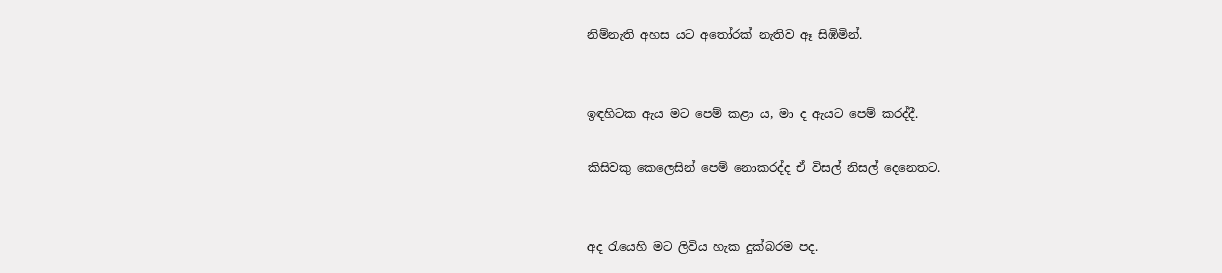නිම්නැති අහස යට අතෝරක් නැතිව ඈ සිඹිමින්.


ඉඳහිටක ඇය මට පෙම් කළා ය, මා ද ඇයට පෙම් කරද්දී.

කිසිවකු කෙලෙසින් පෙම් නොකරද්ද ඒ විසල් නිසල් දෙනෙතට.


අද රැයෙහි මට ලිවිය හැක දුක්බරම පද.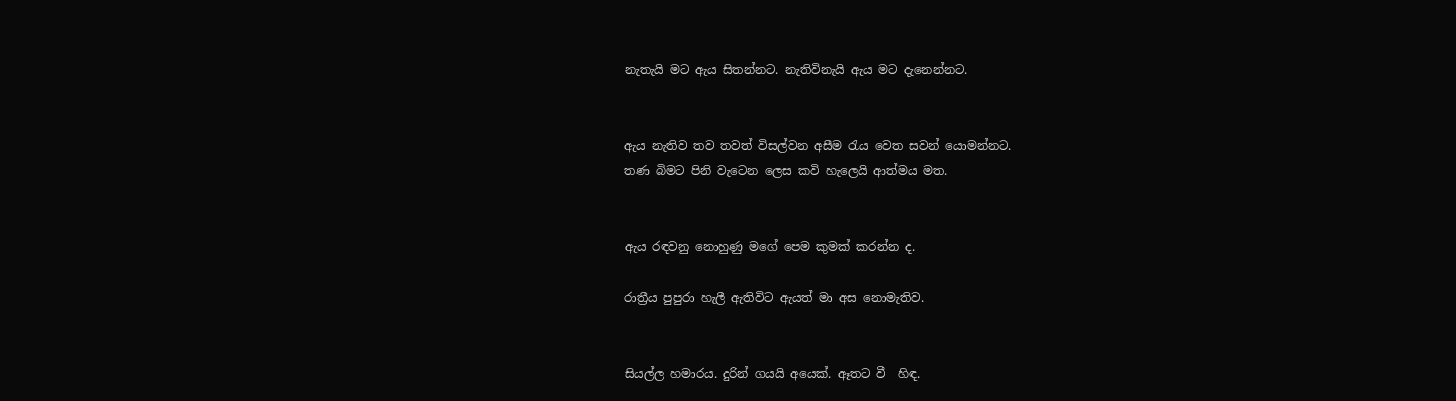නැතැයි මට ඇය සිතන්නට. නැතිවිනැයි ඇය මට දැනෙන්නට.


ඇය නැතිව තව තවත් විසල්වන අසීම රැය වෙත සවන් යොමන්නට.
තණ බිමට පිනි වැටෙන ලෙස කවි හැලෙයි ආත්මය මත.


ඇය රඳවනු නොහුණු මගේ පෙම කුමක් කරන්න ද.

රාත්‍රීය පුපුරා හැලී ඇතිවිට ඇයත් මා අස නොමැතිව.


සියල්ල හමාරය. දුරින් ගයයි අයෙක්. ඈතට වී  හිඳ.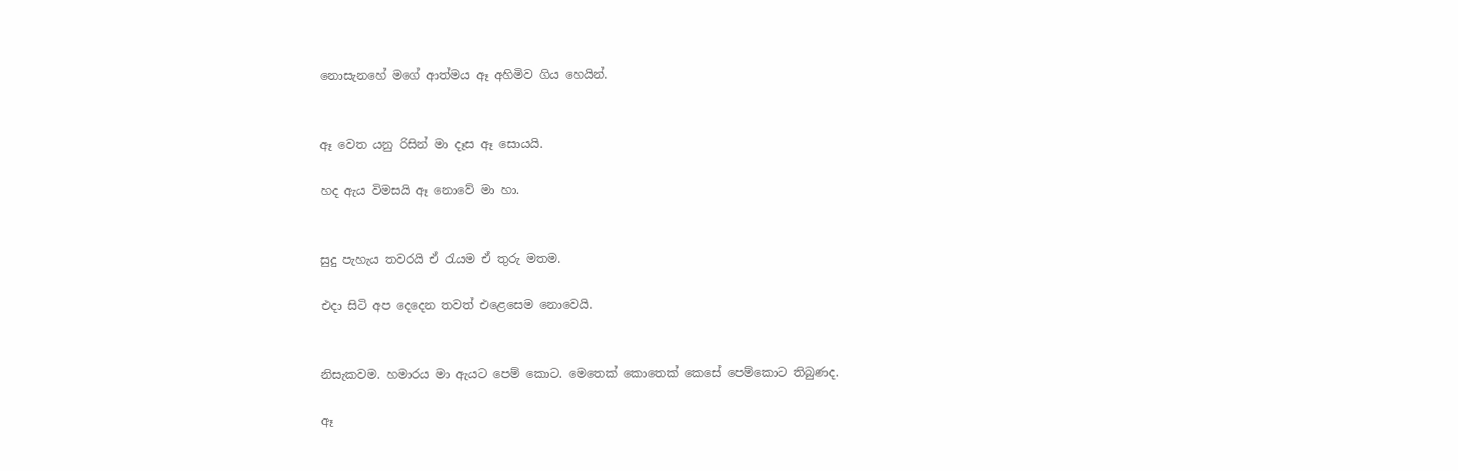නොසැනහේ මගේ ආත්මය ඈ අහිමිව ගිය හෙයින්.


ඈ වෙත යනු රිසින් මා දෑස ඈ සොයයි.

හද ඇය විමසයි ඈ නොවේ මා හා.


සුදු පැහැය තවරයි ඒ රැයම ඒ තුරු මතම.

එදා සිටි අප දෙදෙන තවත් එළෙසෙම නොවෙයි.


නිසැකවම. හමාරය මා ඇයට පෙම් කොට. මෙතෙක් කොතෙක් කෙසේ පෙම්කොට තිබුණද.

ඈ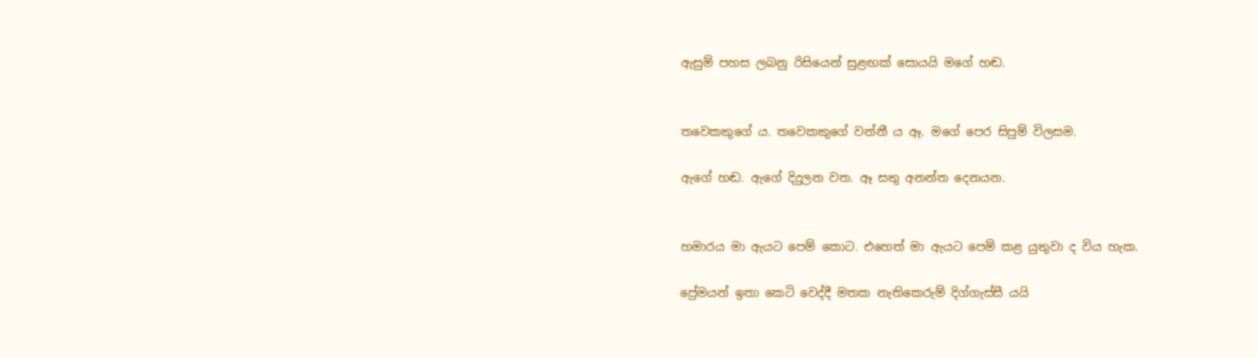ඇසුම් පහස ලබනු රිසියෙන් සුළඟක් සොයයි මගේ හඬ.


තවෙකකුගේ ය. තවෙකකුගේ වන්නී ය ඈ. මගේ පෙර සිපුම් විලසම.

ඇගේ හඬ. ඇගේ දිදුලන වත. ඈ සතු අනන්ත දෙනයන.


හමාරය මා ඇයට පෙම් කොට. එහෙත් මා ඇයට පෙම් කළ යුතුවා ද විය හැක.

ප්‍රේමයන් ඉතා කෙටි වෙද්දී මතක නැතිකෙරුම් දිග්ගැස්සී යයි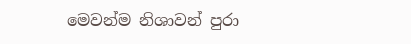මෙවන්ම නිශාවන් පුරා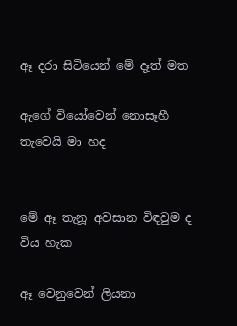ඈ දරා සිටියෙන් මේ දෑත් මත

ඇගේ වියෝවෙන් නොසෑහී තැවෙයි මා හද


මේ ඈ තැනූ අවසාන විඳවුම ද විය හැක

ඈ වෙනුවෙන් ලියනා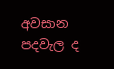අවසාන පදවැල ද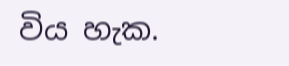විය හැක.